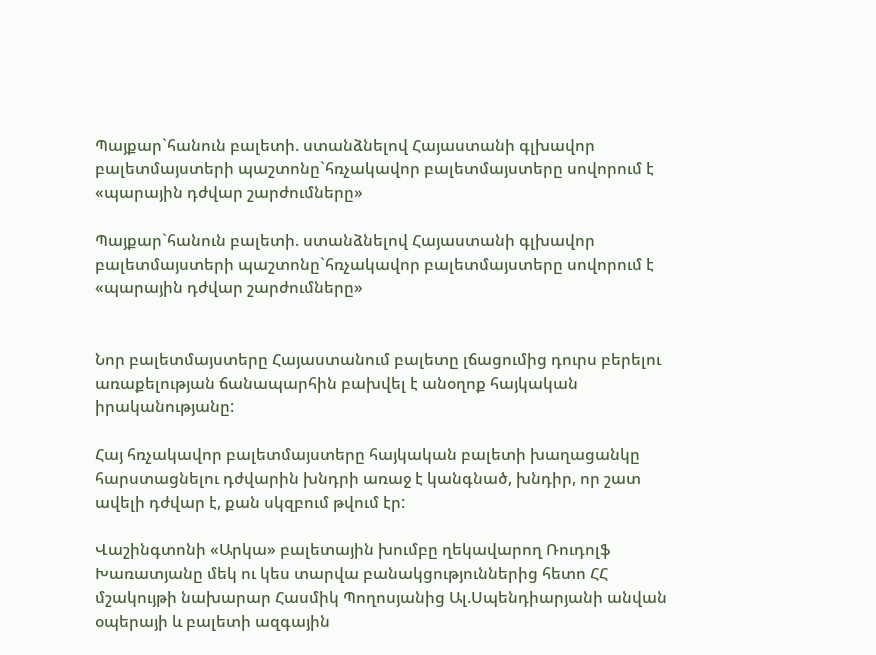Պայքար`հանուն բալետի. ստանձնելով Հայաստանի գլխավոր բալետմայստերի պաշտոնը`հռչակավոր բալետմայստերը սովորում է «պարային դժվար շարժումները»

Պայքար`հանուն բալետի. ստանձնելով Հայաստանի գլխավոր բալետմայստերի պաշտոնը`հռչակավոր բալետմայստերը սովորում է «պարային դժվար շարժումները»


Նոր բալետմայստերը Հայաստանում բալետը լճացումից դուրս բերելու առաքելության ճանապարհին բախվել է անօղոք հայկական իրականությանը:

Հայ հռչակավոր բալետմայստերը հայկական բալետի խաղացանկը հարստացնելու դժվարին խնդրի առաջ է կանգնած, խնդիր, որ շատ ավելի դժվար է, քան սկզբում թվում էր:

Վաշինգտոնի «Արկա» բալետային խումբը ղեկավարող Ռուդոլֆ Խառատյանը մեկ ու կես տարվա բանակցություններից հետո ՀՀ մշակույթի նախարար Հասմիկ Պողոսյանից Ալ.Սպենդիարյանի անվան օպերայի և բալետի ազգային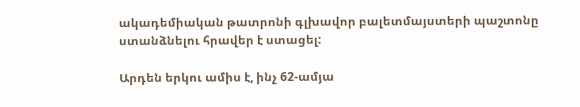ակադեմիական թատրոնի գլխավոր բալետմայստերի պաշտոնը ստանձնելու հրավեր է ստացել:

Արդեն երկու ամիս է, ինչ 62-ամյա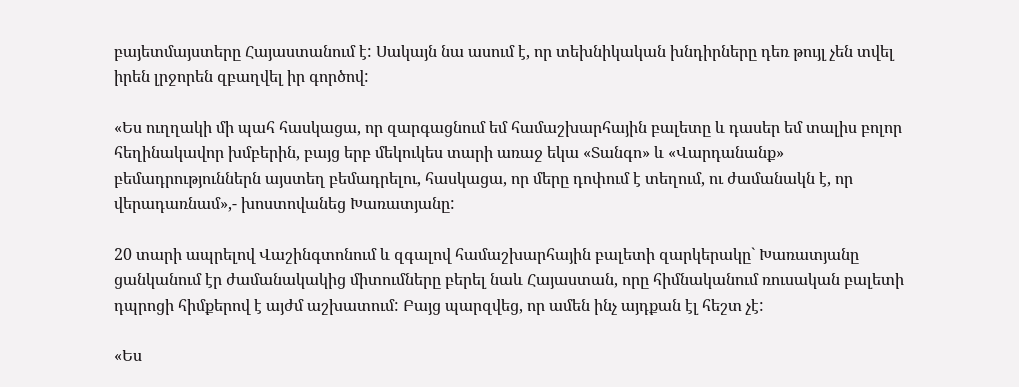բայետմայստերը Հայաստանում է: Սակայն նա ասում է, որ տեխնիկական խնդիրները դեռ թույլ չեն տվել իրեն լրջորեն զբաղվել իր գործով:

«Ես ուղղակի մի պահ հասկացա, որ զարգացնում եմ համաշխարհային բալետը և դասեր եմ տալիս բոլոր հեղինակավոր խմբերին, բայց երբ մեկուկես տարի առաջ եկա «Տանգո» և «Վարդանանք» բեմադրություններն այստեղ բեմադրելու, հասկացա, որ մերը դոփում է տեղում, ու ժամանակն է, որ վերադառնամ»,- խոստովանեց Խառատյանը:

20 տարի ապրելով Վաշինգտոնում և զգալով համաշխարհային բալետի զարկերակը` Խառատյանը ցանկանում էր ժամանակակից միտումները բերել նաև Հայաստան, որը հիմնականում ռուսական բալետի դպրոցի հիմքերով է այժմ աշխատում: Բայց պարզվեց, որ ամեն ինչ այդքան էլ հեշտ չէ:

«Ես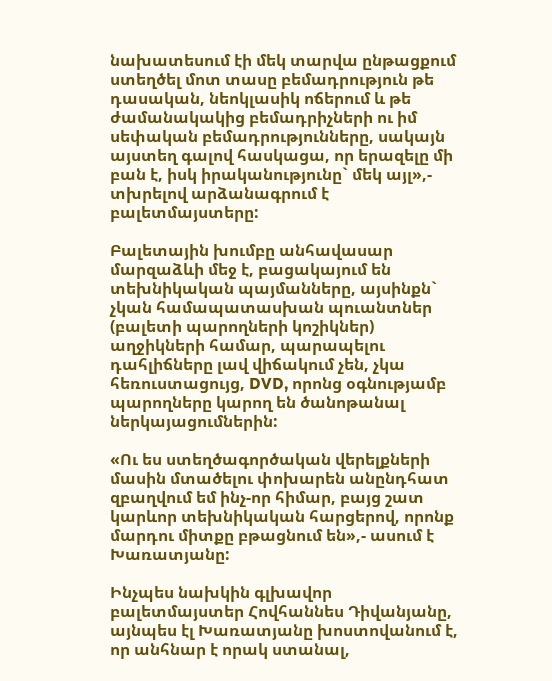նախատեսում էի մեկ տարվա ընթացքում ստեղծել մոտ տասը բեմադրություն թե դասական, նեոկլասիկ ոճերում և թե ժամանակակից բեմադրիչների ու իմ սեփական բեմադրությունները, սակայն այստեղ գալով հասկացա, որ երազելը մի բան է, իսկ իրականությունը` մեկ այլ»,- տխրելով արձանագրում է բալետմայստերը:

Բալետային խումբը անհավասար մարզաձևի մեջ է, բացակայում են տեխնիկական պայմանները, այսինքն` չկան համապատասխան պուանտներ (բալետի պարողների կոշիկներ) աղջիկների համար, պարապելու դահլիճները լավ վիճակում չեն, չկա հեռուստացույց, DVD, որոնց օգնությամբ պարողները կարող են ծանոթանալ ներկայացումներին:

«Ու ես ստեղծագործական վերելքների մասին մտածելու փոխարեն անընդհատ զբաղվում եմ ինչ-որ հիմար, բայց շատ կարևոր տեխնիկական հարցերով, որոնք մարդու միտքը բթացնում են»,- ասում է Խառատյանը:

Ինչպես նախկին գլխավոր բալետմայստեր Հովհաննես Դիվանյանը, այնպես էլ Խառատյանը խոստովանում է, որ անհնար է որակ ստանալ,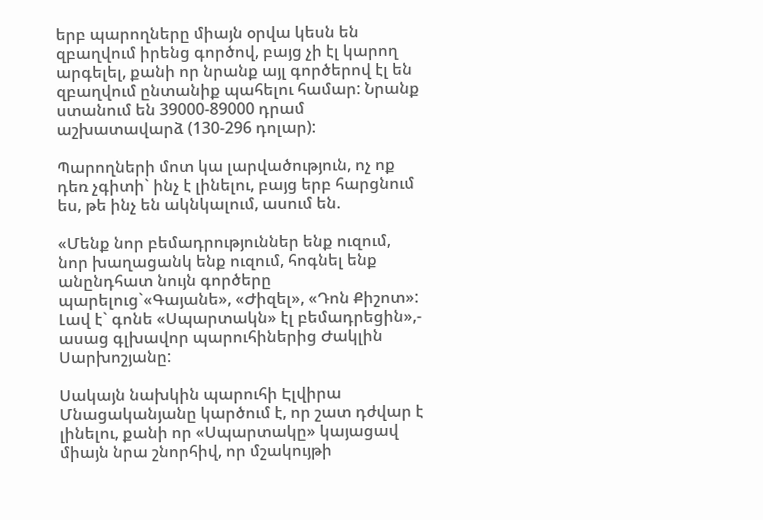երբ պարողները միայն օրվա կեսն են զբաղվում իրենց գործով, բայց չի էլ կարող արգելել, քանի որ նրանք այլ գործերով էլ են զբաղվում ընտանիք պահելու համար: Նրանք ստանում են 39000-89000 դրամ աշխատավարձ (130-296 դոլար):

Պարողների մոտ կա լարվածություն, ոչ ոք դեռ չգիտի` ինչ է լինելու, բայց երբ հարցնում ես, թե ինչ են ակնկալում, ասում են.

«Մենք նոր բեմադրություններ ենք ուզում, նոր խաղացանկ ենք ուզում, հոգնել ենք անընդհատ նույն գործերը պարելուց`«Գայանե», «Ժիզել», «Դոն Քիշոտ»: Լավ է` գոնե «Սպարտակն» էլ բեմադրեցին»,- ասաց գլխավոր պարուհիներից Ժակլին Սարխոշյանը:

Սակայն նախկին պարուհի Էլվիրա Մնացականյանը կարծում է, որ շատ դժվար է լինելու, քանի որ «Սպարտակը» կայացավ միայն նրա շնորհիվ, որ մշակույթի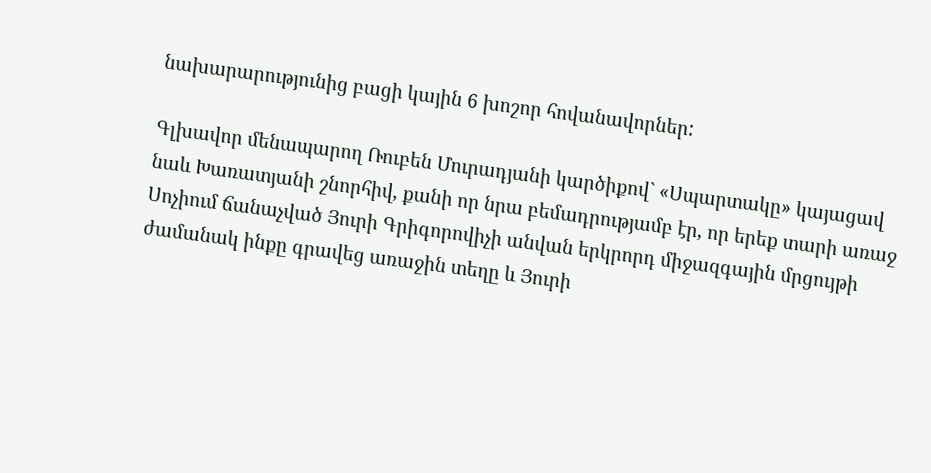նախարարությունից բացի կային 6 խոշոր հովանավորներ:

Գլխավոր մենապարող Ռուբեն Մուրադյանի կարծիքով` «Սպարտակը» կայացավ նաև Խառատյանի շնորհիվ, քանի որ նրա բեմադրությամբ էր, որ երեք տարի առաջ Սոչիում ճանաչված Յուրի Գրիգորովիչի անվան երկրորդ միջազգային մրցույթի ժամանակ ինքը գրավեց առաջին տեղը և Յուրի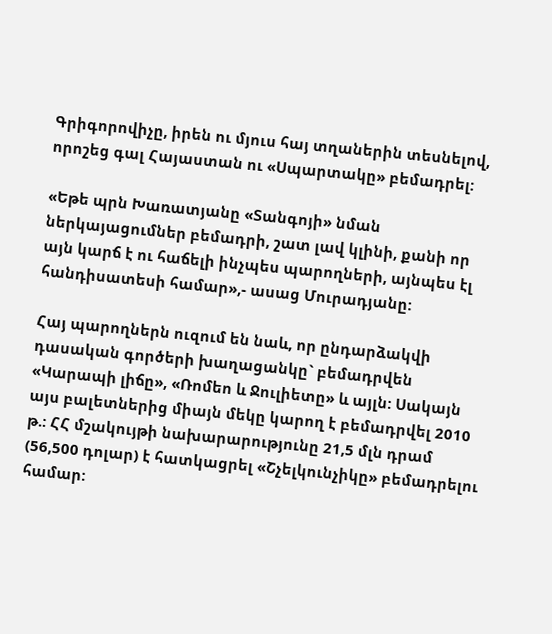Գրիգորովիչը, իրեն ու մյուս հայ տղաներին տեսնելով, որոշեց գալ Հայաստան ու «Սպարտակը» բեմադրել:

«Եթե պրն Խառատյանը «Տանգոյի» նման ներկայացումներ բեմադրի, շատ լավ կլինի, քանի որ այն կարճ է ու հաճելի ինչպես պարողների, այնպես էլ հանդիսատեսի համար»,- ասաց Մուրադյանը:

Հայ պարողներն ուզում են նաև, որ ընդարձակվի դասական գործերի խաղացանկը` բեմադրվեն «Կարապի լիճը», «Ռոմեո և Ջուլիետը» և այլն: Սակայն այս բալետներից միայն մեկը կարող է բեմադրվել 2010 թ.: ՀՀ մշակույթի նախարարությունը 21,5 մլն դրամ (56,500 դոլար) է հատկացրել «Շչելկունչիկը» բեմադրելու համար: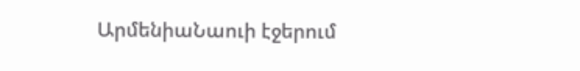ԱրմենիաՆաուի էջերում